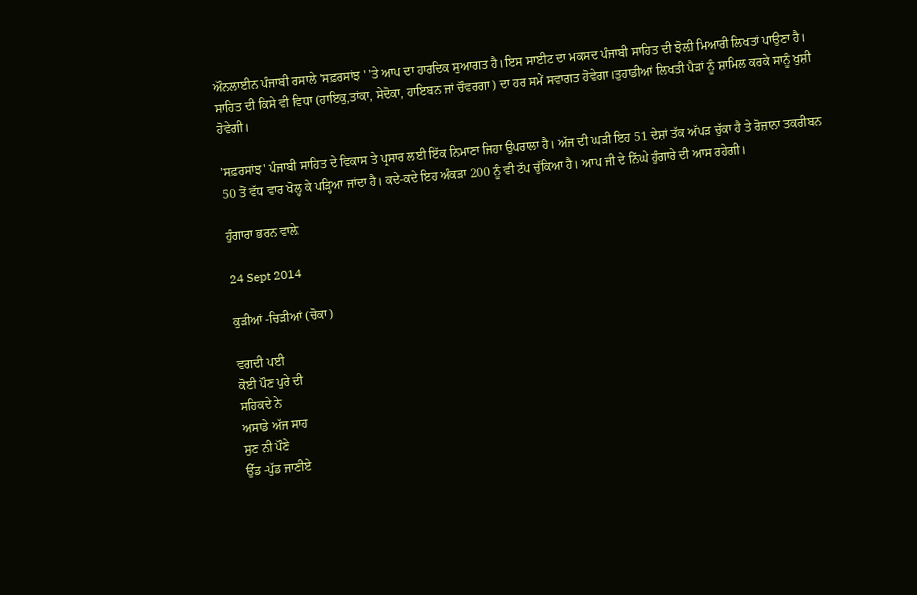ਔਨਲਾਈਨ ਪੰਜਾਬੀ ਰਸਾਲੇ 'ਸਫ਼ਰਸਾਂਝ ' 'ਤੇ ਆਪ ਦਾ ਹਾਰਦਿਕ ਸੁਆਗਤ ਹੈ।ਇਸ ਸਾਈਟ ਦਾ ਮਕਸਦ ਪੰਜਾਬੀ ਸਾਹਿਤ ਦੀ ਝੋਲ਼ੀ ਮਿਆਰੀ ਲਿਖਤਾਂ ਪਾਉਣਾ ਹੈ। ਸਾਹਿਤ ਦੀ ਕਿਸੇ ਵੀ ਵਿਧਾ (ਹਾਇਕੁ,ਤਾਂਕਾ, ਸੇਦੋਕਾ, ਹਾਇਬਨ ਜਾਂ ਚੌਵਰਗਾ) ਦਾ ਹਰ ਸਮੇਂ ਸਵਾਗਤ ਹੋਵੇਗਾ।ਤੁਹਾਡੀਆਂ ਲਿਖਤੀ ਪੈੜਾਂ ਨੂੰ ਸ਼ਾਮਿਲ ਕਰਕੇ ਸਾਨੂੰ ਖੁਸ਼ੀ ਹੋਵੇਗੀ।

'ਸਫ਼ਰਸਾਂਝ' ਪੰਜਾਬੀ ਸਾਹਿਤ ਦੇ ਵਿਕਾਸ ਤੇ ਪ੍ਰਸਾਰ ਲਈ ਇੱਕ ਨਿਮਾਣਾ ਜਿਹਾ ਉਪਰਾਲਾ ਹੈ। ਅੱਜ ਦੀ ਘੜੀ ਇਹ 51 ਦੇਸ਼ਾਂ ਤੱਕ ਅੱਪੜ ਚੁੱਕਾ ਹੈ ਤੇ ਰੋਜ਼ਾਨਾ ਤਕਰੀਬਨ 50 ਤੋਂ ਵੱਧ ਵਾਰ ਖੋਲ੍ਹ ਕੇ ਪੜ੍ਹਿਆ ਜਾਂਦਾ ਹੈ। ਕਦੇ-ਕਦੇ ਇਹ ਅੰਕੜਾ 200 ਨੂੰ ਵੀ ਟੱਪ ਚੁੱਕਿਆ ਹੈ। ਆਪ ਜੀ ਦੇ ਨਿੱਘੇ ਹੁੰਗਾਰੇ ਦੀ ਆਸ ਰਹੇਗੀ।

ਹੁੰਗਾਰਾ ਭਰਨ ਵਾਲ਼ੇ

24 Sept 2014

ਕੁੜੀਆਂ -ਚਿੜੀਆਂ (ਚੋਕਾ)

ਵਗਦੀ ਪਈ
ਕੋਈ ਪੌਣ ਪੁਰੇ ਦੀ
ਸਹਿਕਦੇ ਨੇ
ਅਸਾਡੇ ਅੱਜ ਸਾਹ
ਸੁਣ ਨੀ ਪੌਣੇ
ਉੱਡ -ਪੁੱਡ ਜਾਣੀਏ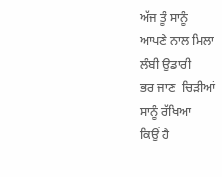ਅੱਜ ਤੂੰ ਸਾਨੂੰ
ਆਪਣੇ ਨਾਲ ਮਿਲਾ
ਲੰਬੀ ਉਡਾਰੀ
ਭਰ ਜਾਣ  ਚਿੜੀਆਂ
ਸਾਨੂੰ ਰੱਖਿਆ
ਕਿਉਂ ਹੈ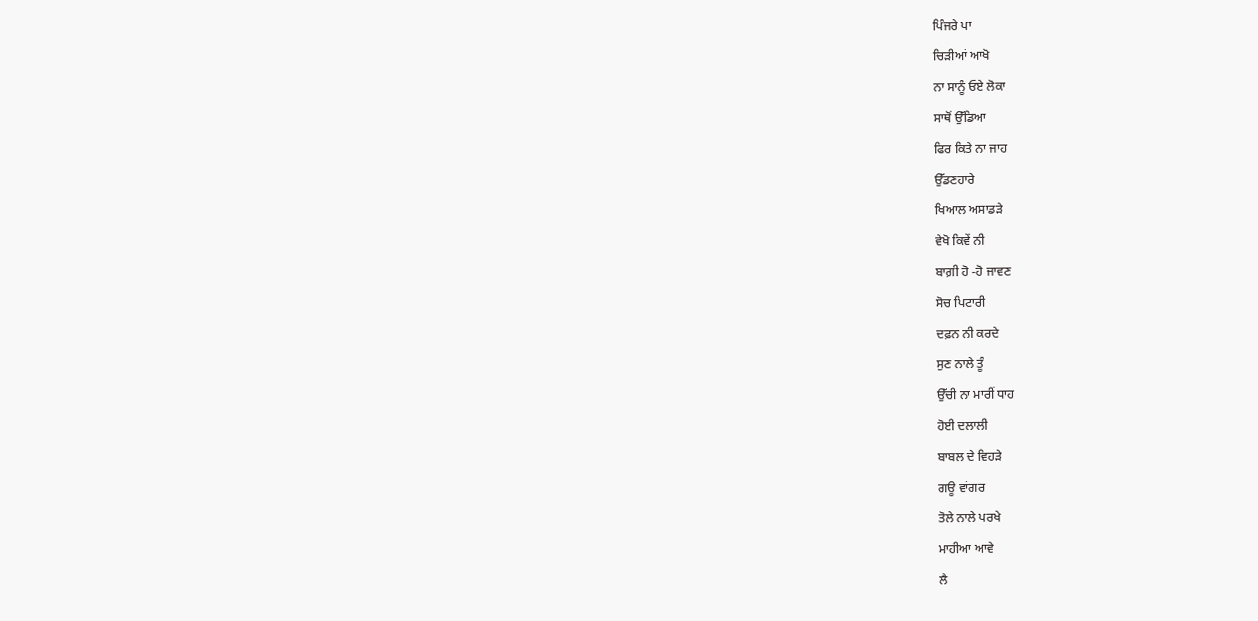ਪਿੰਜਰੇ ਪਾ
ਚਿੜੀਆਂ ਆਖੋ
ਨਾ ਸਾਨੂੰ ਓਏ ਲੋਕਾ
ਸਾਥੋਂ ਉੱਡਿਆ
ਫਿਰ ਕਿਤੇ ਨਾ ਜਾਹ
ਉੱਡਣਹਾਰੇ
ਖਿਆਲ ਅਸਾਡੜੇ
ਵੇਖੋ ਕਿਵੇਂ ਨੀ
ਬਾਗ਼ੀ ਹੋ -ਹੋ ਜਾਵਣ
ਸੋਚ ਪਿਟਾਰੀ
ਦਫ਼ਨ ਨੀ ਕਰਦੇ
ਸੁਣ ਨਾਲੇ ਤੂੰ
ਉੱਚੀ ਨਾ ਮਾਰੀਂ ਧਾਹ
ਹੋਈ ਦਲਾਲੀ
ਬਾਬਲ ਦੇ ਵਿਹੜੇ
ਗਊ ਵਾਂਗਰ
ਤੋਲੇ ਨਾਲੇ ਪਰਖੇ
ਮਾਹੀਆ ਆਵੇ
ਲੈ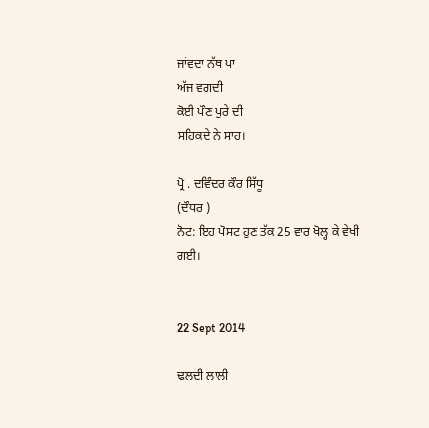ਜਾਂਵਦਾ ਨੱਥ ਪਾ
ਅੱਜ ਵਗਦੀ
ਕੋਈ ਪੌਣ ਪੁਰੇ ਦੀ
ਸਹਿਕਦੇ ਨੇ ਸਾਹ।

ਪ੍ਰੋ . ਦਵਿੰਦਰ ਕੌਰ ਸਿੱਧੂ
(ਦੌਧਰ )
ਨੋਟ: ਇਹ ਪੋਸਟ ਹੁਣ ਤੱਕ 25 ਵਾਰ ਖੋਲ੍ਹ ਕੇ ਵੇਖੀ ਗਈ।


22 Sept 2014

ਢਲਦੀ ਲਾਲੀ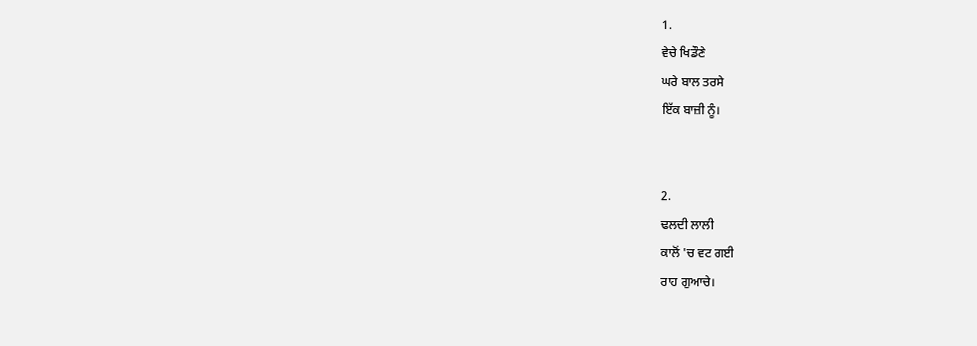1.
ਵੇਚੇ ਖਿਡੌਣੇ
ਘਰੇ ਬਾਲ ਤਰਸੇ
ਇੱਕ ਬਾਜ਼ੀ ਨੂੰ।


2.
ਢਲਦੀ ਲਾਲੀ
ਕਾਲੋਂ 'ਚ ਵਟ ਗਈ
ਰਾਹ ਗੁਆਚੇ।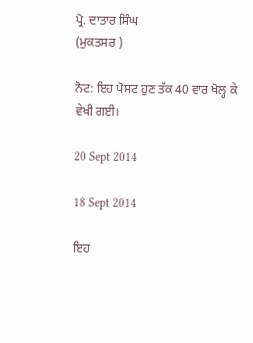ਪ੍ਰੋ. ਦਾਤਾਰ ਸਿੰਘ
(ਮੁਕਤਸਰ )

ਨੋਟ: ਇਹ ਪੋਸਟ ਹੁਣ ਤੱਕ 40 ਵਾਰ ਖੋਲ੍ਹ ਕੇ ਵੇਖੀ ਗਈ।

20 Sept 2014

18 Sept 2014

ਇਹ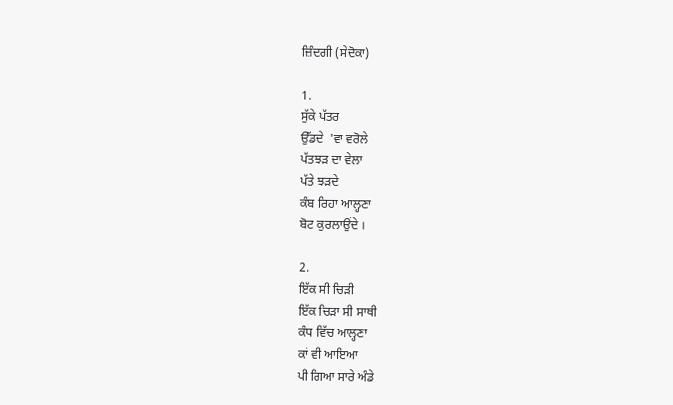ਜ਼ਿੰਦਗੀ (ਸੇਦੋਕਾ)

1.
ਸੁੱਕੇ ਪੱਤਰ
ਉੱਡਦੇ  'ਵਾ ਵਰੋਲੇ
ਪੱਤਝੜ ਦਾ ਵੇਲਾ
ਪੱਤੇ ਝੜਦੇ
ਕੰਬ ਰਿਹਾ ਆਲ੍ਹਣਾ
ਬੋਟ ਕੁਰਲਾਉਂਦੇ ।

2.
ਇੱਕ ਸੀ ਚਿੜੀ
ਇੱਕ ਚਿੜਾ ਸੀ ਸਾਥੀ
ਕੰਧ ਵਿੱਚ ਆਲ੍ਹਣਾ
ਕਾਂ ਵੀ ਆਇਆ
ਪੀ ਗਿਆ ਸਾਰੇ ਅੰਡੇ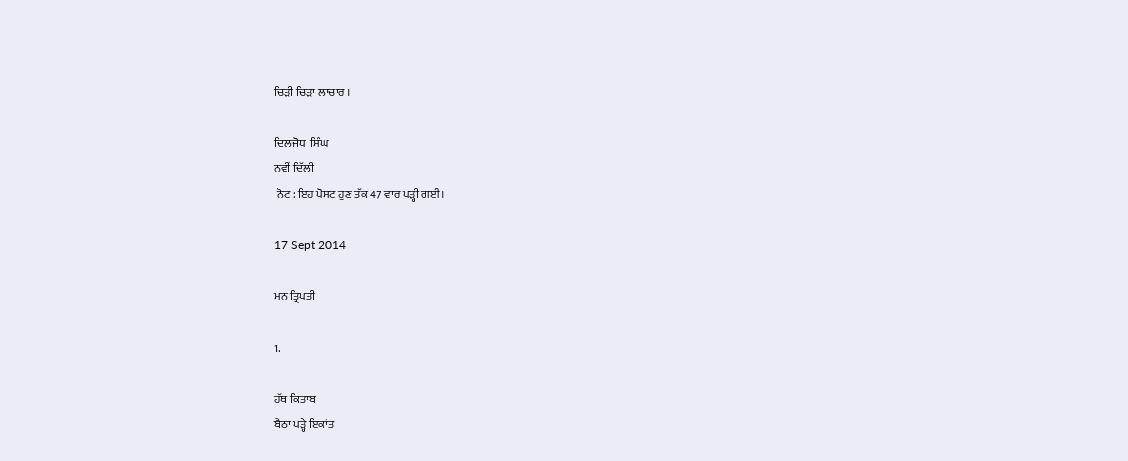ਚਿੜੀ ਚਿੜਾ ਲਾਚਾਰ ।

ਦਿਲਜੋਧ  ਸਿੰਘ
ਨਵੀਂ ਦਿੱਲੀ
 ਨੋਟ : ਇਹ ਪੋਸਟ ਹੁਣ ਤੱਕ 47 ਵਾਰ ਪੜ੍ਹੀ ਗਈ।

17 Sept 2014

ਮਨ ਤ੍ਰਿਪਤੀ

1.

ਹੱਥ ਕਿਤਾਬ
ਬੈਠਾ ਪੜ੍ਹੇ ਇਕਾਂਤ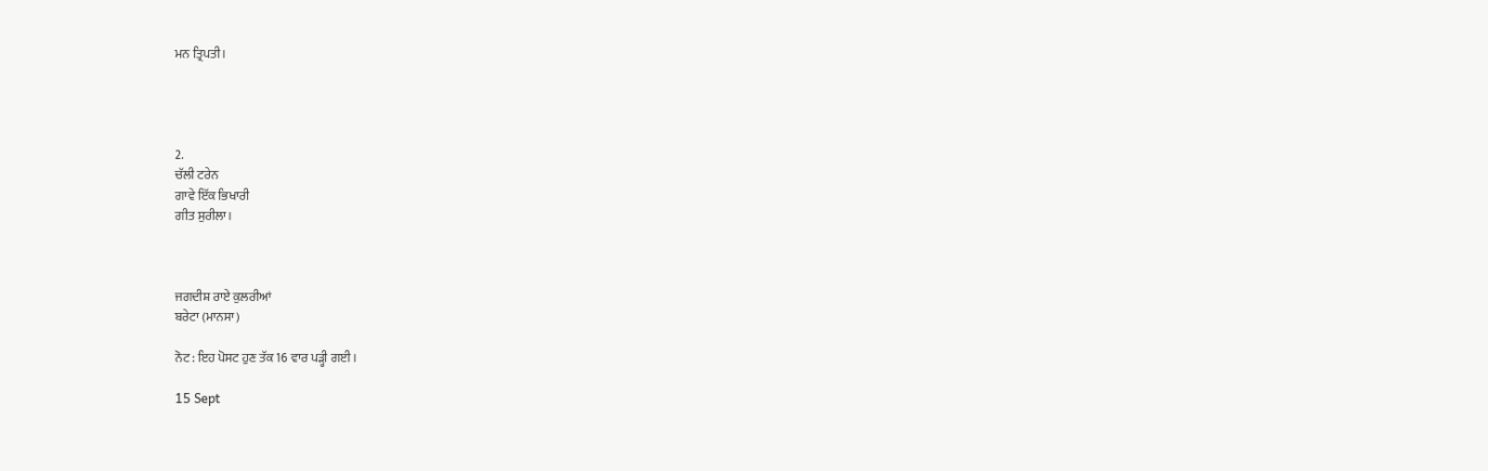ਮਨ ਤ੍ਰਿਪਤੀ।




2.
ਚੱਲੀ ਟਰੇਨ
ਗਾਵੇ ਇੱਕ ਭਿਖਾਰੀ
ਗੀਤ ਸੁਰੀਲਾ।



ਜਗਦੀਸ਼ ਰਾਏ ਕੁਲਰੀਆਂ
ਬਰੇਟਾ (ਮਾਨਸਾ)

ਨੋਟ : ਇਹ ਪੋਸਟ ਹੁਣ ਤੱਕ 16 ਵਾਰ ਪੜ੍ਹੀ ਗਈ।

15 Sept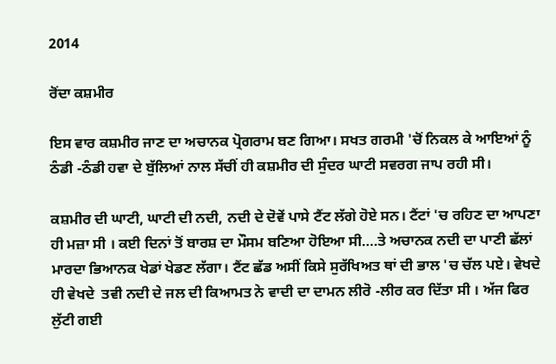2014

ਰੋਂਦਾ ਕਸ਼ਮੀਰ

ਇਸ ਵਾਰ ਕਸ਼ਮੀਰ ਜਾਣ ਦਾ ਅਚਾਨਕ ਪ੍ਰੋਗਰਾਮ ਬਣ ਗਿਆ। ਸਖਤ ਗਰਮੀ 'ਚੋਂ ਨਿਕਲ ਕੇ ਆਇਆਂ ਨੂੰ  ਠੰਡੀ -ਠੰਡੀ ਹਵਾ ਦੇ ਬੁੱਲਿਆਂ ਨਾਲ ਸੱਚੀਂ ਹੀ ਕਸ਼ਮੀਰ ਦੀ ਸੁੰਦਰ ਘਾਟੀ ਸਵਰਗ ਜਾਪ ਰਹੀ ਸੀ।

ਕਸ਼ਮੀਰ ਦੀ ਘਾਟੀ, ਘਾਟੀ ਦੀ ਨਦੀ, ਨਦੀ ਦੇ ਦੋਵੇਂ ਪਾਸੇ ਟੈਂਟ ਲੱਗੇ ਹੋਏ ਸਨ। ਟੈਂਟਾਂ 'ਚ ਰਹਿਣ ਦਾ ਆਪਣਾ ਹੀ ਮਜ਼ਾ ਸੀ । ਕਈ ਦਿਨਾਂ ਤੋਂ ਬਾਰਸ਼ ਦਾ ਮੌਸਮ ਬਣਿਆ ਹੋਇਆ ਸੀ....ਤੇ ਅਚਾਨਕ ਨਦੀ ਦਾ ਪਾਣੀ ਛੱਲਾਂ ਮਾਰਦਾ ਭਿਆਨਕ ਖੇਡਾਂ ਖੇਡਣ ਲੱਗਾ। ਟੈਂਟ ਛੱਡ ਅਸੀਂ ਕਿਸੇ ਸੁਰੱਖਿਅਤ ਥਾਂ ਦੀ ਭਾਲ 'ਚ ਚੱਲ ਪਏ। ਵੇਖਦੇ ਹੀ ਵੇਖਦੇ  ਤਵੀ ਨਦੀ ਦੇ ਜਲ ਦੀ ਕਿਆਮਤ ਨੇ ਵਾਦੀ ਦਾ ਦਾਮਨ ਲੀਰੋ -ਲੀਰ ਕਰ ਦਿੱਤਾ ਸੀ । ਅੱਜ ਫਿਰ ਲੁੱਟੀ ਗਈ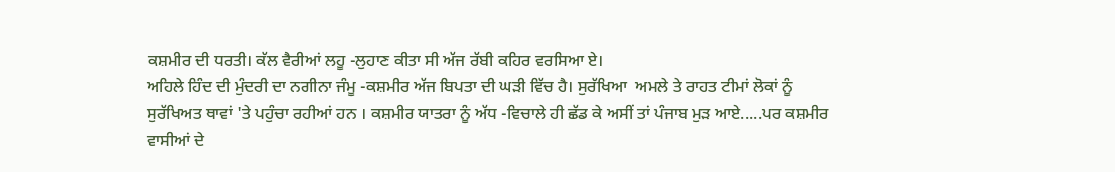ਕਸ਼ਮੀਰ ਦੀ ਧਰਤੀ। ਕੱਲ ਵੈਰੀਆਂ ਲਹੂ -ਲੁਹਾਣ ਕੀਤਾ ਸੀ ਅੱਜ ਰੱਬੀ ਕਹਿਰ ਵਰਸਿਆ ਏ।
ਅਹਿਲੇ ਹਿੰਦ ਦੀ ਮੁੰਦਰੀ ਦਾ ਨਗੀਨਾ ਜੰਮੂ -ਕਸ਼ਮੀਰ ਅੱਜ ਬਿਪਤਾ ਦੀ ਘੜੀ ਵਿੱਚ ਹੈ। ਸੁਰੱਖਿਆ  ਅਮਲੇ ਤੇ ਰਾਹਤ ਟੀਮਾਂ ਲੋਕਾਂ ਨੂੰ ਸੁਰੱਖਿਅਤ ਥਾਵਾਂ 'ਤੇ ਪਹੁੰਚਾ ਰਹੀਆਂ ਹਨ । ਕਸ਼ਮੀਰ ਯਾਤਰਾ ਨੂੰ ਅੱਧ -ਵਿਚਾਲੇ ਹੀ ਛੱਡ ਕੇ ਅਸੀਂ ਤਾਂ ਪੰਜਾਬ ਮੁੜ ਆਏ.....ਪਰ ਕਸ਼ਮੀਰ ਵਾਸੀਆਂ ਦੇ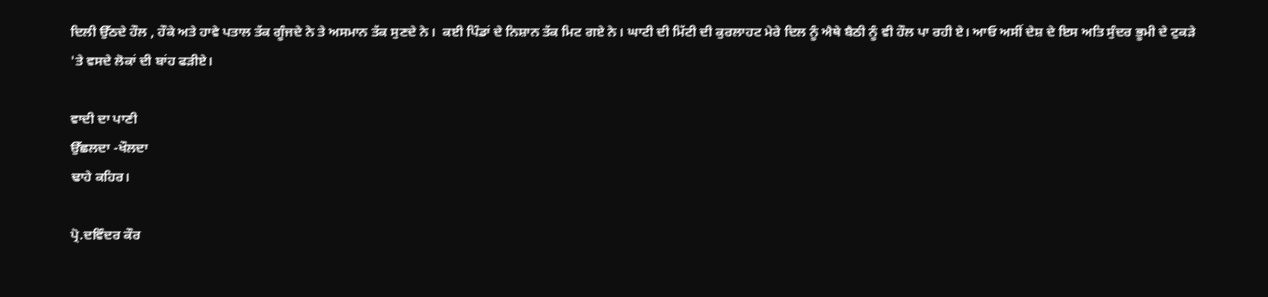ਦਿਲੀ ਉੱਠਦੇ ਹੌਲ , ਹੌਕੇ ਅਤੇ ਹਾਵੇ ਪਤਾਲ ਤੱਕ ਗੂੰਜਦੇ ਨੇ ਤੇ ਅਸਮਾਨ ਤੱਕ ਸੁਣਦੇ ਨੇ।  ਕਈ ਪਿੰਡਾਂ ਦੇ ਨਿਸ਼ਾਨ ਤੱਕ ਮਿਟ ਗਏ ਨੇ। ਘਾਟੀ ਦੀ ਮਿੱਟੀ ਦੀ ਕੁਰਲਾਹਟ ਮੇਰੇ ਦਿਲ ਨੂੰ ਐਥੇ ਬੈਠੀ ਨੂੰ ਵੀ ਹੌਲ ਪਾ ਰਹੀ ਏ। ਆਓ ਅਸੀਂ ਦੇਸ਼ ਦੇ ਇਸ ਅਤਿ ਸੁੰਦਰ ਭੂਮੀ ਦੇ ਟੁਕੜੇ 'ਤੇ ਵਸਦੇ ਲੋਕਾਂ ਦੀ ਬਾਂਹ ਫੜੀਏ।

ਵਾਦੀ ਦਾ ਪਾਣੀ
ਉੱਛਲਦਾ -ਖੌਲਦਾ
ਢਾਹੇ ਕਹਿਰ।

ਪ੍ਰੋ.ਦਵਿੰਦਰ ਕੌਰ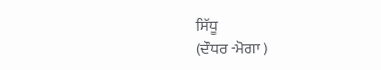ਸਿੱਧੂ
(ਦੌਧਰ -ਮੋਗਾ )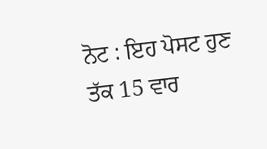ਨੋਟ : ਇਹ ਪੋਸਟ ਹੁਣ ਤੱਕ 15 ਵਾਰ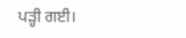ਪੜ੍ਹੀ ਗਈ।